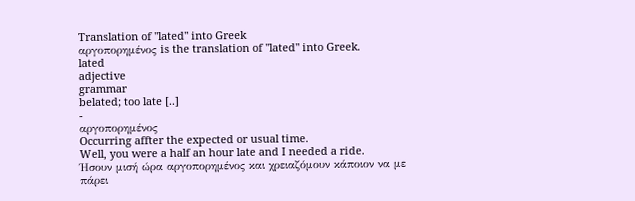Translation of "lated" into Greek
αργοπορημένος is the translation of "lated" into Greek.
lated
adjective
grammar
belated; too late [..]
-
αργοπορημένος
Occurring affter the expected or usual time.
Well, you were a half an hour late and I needed a ride.
Ήσουν μισή ώρα αργοπορημένος και χρειαζόμουν κάποιον να με πάρει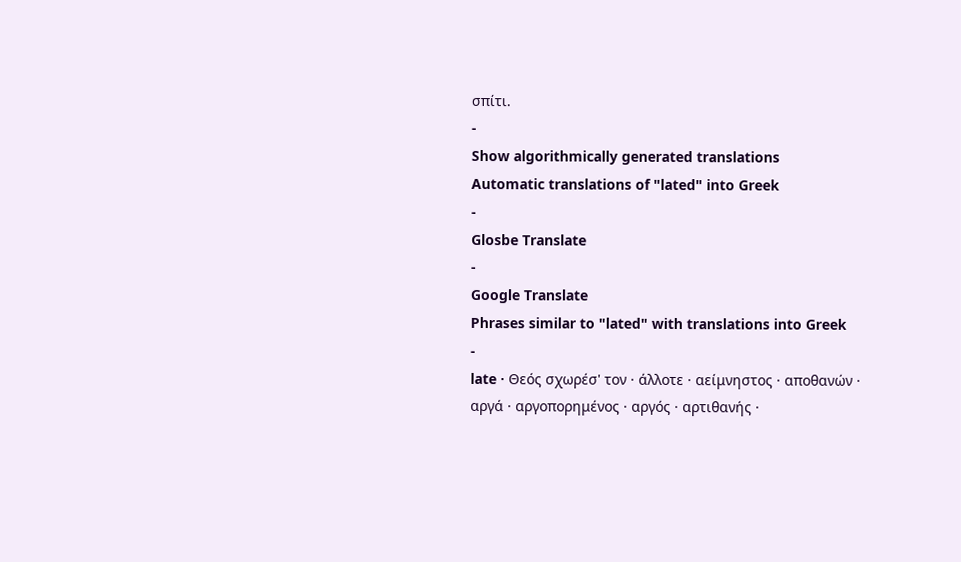σπίτι.
-
Show algorithmically generated translations
Automatic translations of "lated" into Greek
-
Glosbe Translate
-
Google Translate
Phrases similar to "lated" with translations into Greek
-
late · Θεός σχωρέσ' τον · άλλοτε · αείμνηστος · αποθανών · αργά · αργοπορημένος · αργός · αρτιθανής ·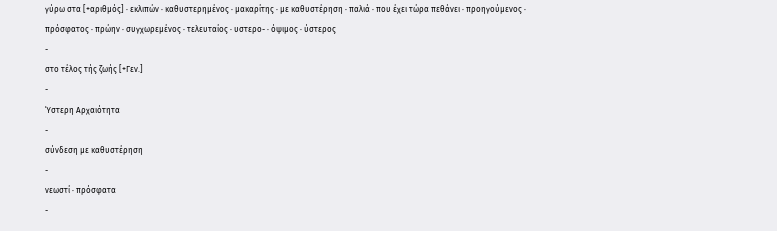γύρω στα [+αριθμός] · εκλιπών · καθυστερημένος · μακαρίτης · με καθυστέρηση · παλιά · που έχει τώρα πεθάνει · προηγούμενος · πρόσφατος · πρώην · συγχωρεμένος · τελευταίος · υστερο- · όψιμος · ύστερος
-
στο τέλος τής ζωής [+Γεν.]
-
Ύστερη Αρχαιότητα
-
σύνδεση με καθυστέρηση
-
νεωστί · πρόσφατα
-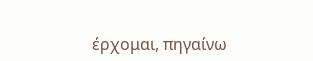έρχομαι, πηγαίνω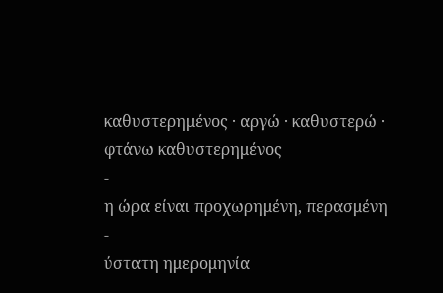καθυστερημένος · αργώ · καθυστερώ · φτάνω καθυστερημένος
-
η ώρα είναι προχωρημένη, περασμένη
-
ύστατη ημερομηνία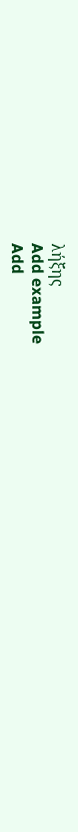λήξης
Add example
Add